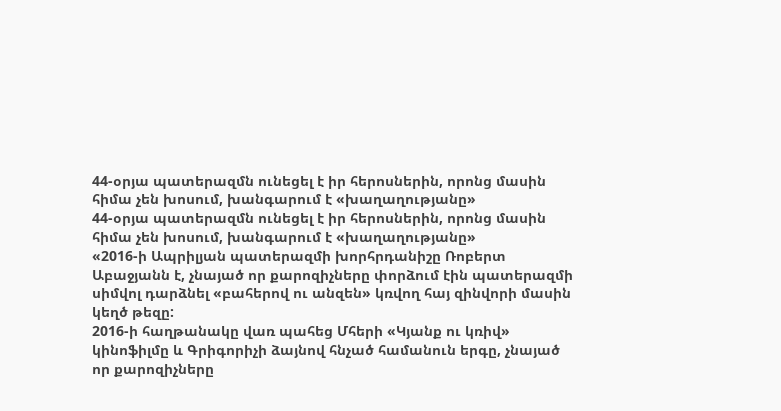44-օրյա պատերազմն ունեցել է իր հերոսներին, որոնց մասին հիմա չեն խոսում, խանգարում է «խաղաղությանը»
44-օրյա պատերազմն ունեցել է իր հերոսներին, որոնց մասին հիմա չեն խոսում, խանգարում է «խաղաղությանը»
«2016-ի Ապրիլյան պատերազմի խորհրդանիշը Ռոբերտ Աբաջյանն է, չնայած որ քարոզիչները փորձում էին պատերազմի սիմվոլ դարձնել «բահերով ու անզեն» կռվող հայ զինվորի մասին կեղծ թեզը:
2016-ի հաղթանակը վառ պահեց Մհերի «Կյանք ու կռիվ» կինոֆիլմը և Գրիգորիչի ձայնով հնչած համանուն երգը, չնայած որ քարոզիչները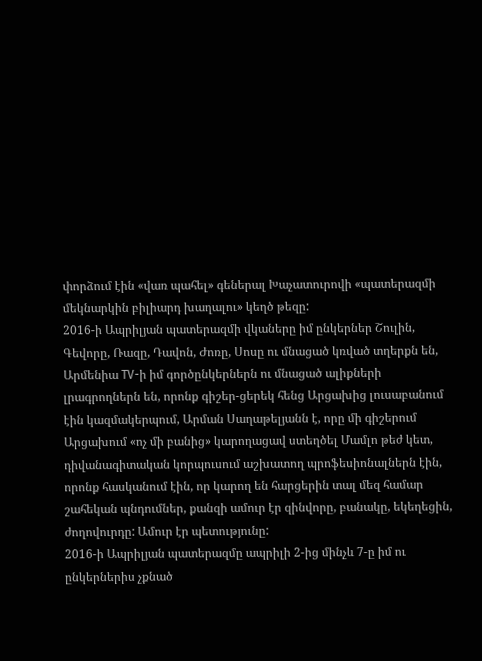փորձում էին «վառ պահել» գեներալ Խաչատուրովի «պատերազմի մեկնարկին բիլիարդ խաղալու» կեղծ թեզը:
2016-ի Ապրիլյան պատերազմի վկաները իմ ընկերներ Շուլին, Գեվորը, Ռազը, Դավոն, Ժոռը, Սոսը ու մնացած կռված տղերքն են, Արմենիա TV-ի իմ գործընկերներն ու մնացած ալիքների լրագրողներն են, որոնք գիշեր-ցերեկ հենց Արցախից լուսաբանում էին կազմակերպում, Արման Սաղաթելյանն է, որը մի գիշերում Արցախում «ոչ մի բանից» կարողացավ ստեղծել Մամլո թեժ կետ, դիվանագիտական կորպուսում աշխատող պրոֆեսիոնալներն էին, որոնք հասկանում էին, որ կարող են հարցերին տալ մեզ համար շահեկան պնդումներ, քանզի ամուր էր զինվորը, բանակը, եկեղեցին, ժողովուրդը: Ամուր էր պետությունը:
2016-ի Ապրիլյան պատերազմը ապրիլի 2-ից մինչև 7-ը իմ ու ընկերներիս չքնած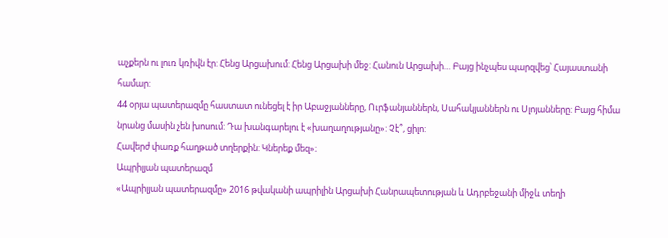աչքերն ու լուռ կռիվն էր: Հենց Արցախում: Հենց Արցախի մեջ: Հանուն Արցախի… Բայց ինչպես պարզվեց՝ Հայաստանի համար:
44 օրյա պատերազմը հաստատ ունեցել է իր Աբաջյանները, Ուրֆանյաններն, Սահակյաններն ու Սլոյանները: Բայց հիմա նրանց մասին չեն խոսում: Դա խանգարելու է «խաղաղությանը»: Չէ՞, ցիլո:
Հավերժ փառք հաղթած տղերքին: Կներեք մեզ»։
Ապրիլյան պատերազմ
«Ապրիլյան պատերազմը» 2016 թվականի ապրիլին Արցախի Հանրապետության և Ադրբեջանի միջև տեղի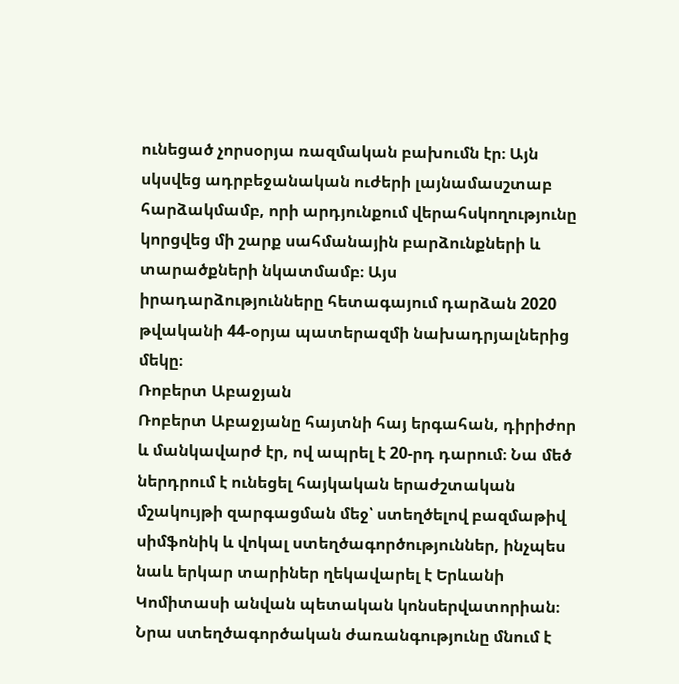ունեցած չորսօրյա ռազմական բախումն էր։ Այն սկսվեց ադրբեջանական ուժերի լայնամասշտաբ հարձակմամբ, որի արդյունքում վերահսկողությունը կորցվեց մի շարք սահմանային բարձունքների և տարածքների նկատմամբ։ Այս իրադարձությունները հետագայում դարձան 2020 թվականի 44-օրյա պատերազմի նախադրյալներից մեկը։
Ռոբերտ Աբաջյան
Ռոբերտ Աբաջյանը հայտնի հայ երգահան, դիրիժոր և մանկավարժ էր, ով ապրել է 20-րդ դարում։ Նա մեծ ներդրում է ունեցել հայկական երաժշտական մշակույթի զարգացման մեջ՝ ստեղծելով բազմաթիվ սիմֆոնիկ և վոկալ ստեղծագործություններ, ինչպես նաև երկար տարիներ ղեկավարել է Երևանի Կոմիտասի անվան պետական կոնսերվատորիան։ Նրա ստեղծագործական ժառանգությունը մնում է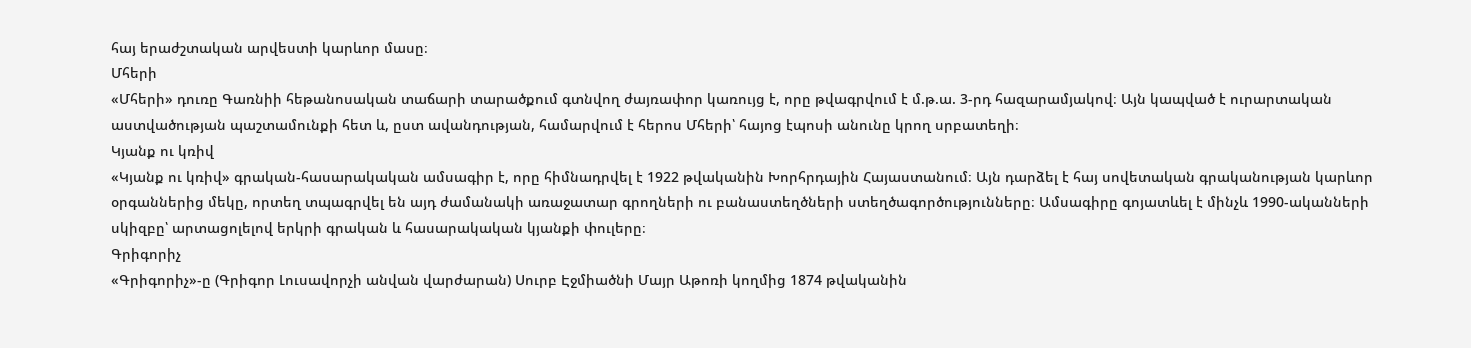հայ երաժշտական արվեստի կարևոր մասը։
Մհերի
«Մհերի» դուռը Գառնիի հեթանոսական տաճարի տարածքում գտնվող ժայռափոր կառույց է, որը թվագրվում է մ.թ.ա. 3-րդ հազարամյակով։ Այն կապված է ուրարտական աստվածության պաշտամունքի հետ և, ըստ ավանդության, համարվում է հերոս Մհերի՝ հայոց էպոսի անունը կրող սրբատեղի։
Կյանք ու կռիվ
«Կյանք ու կռիվ» գրական-հասարակական ամսագիր է, որը հիմնադրվել է 1922 թվականին Խորհրդային Հայաստանում։ Այն դարձել է հայ սովետական գրականության կարևոր օրգաններից մեկը, որտեղ տպագրվել են այդ ժամանակի առաջատար գրողների ու բանաստեղծների ստեղծագործությունները։ Ամսագիրը գոյատևել է մինչև 1990-ականների սկիզբը՝ արտացոլելով երկրի գրական և հասարակական կյանքի փուլերը։
Գրիգորիչ
«Գրիգորիչ»-ը (Գրիգոր Լուսավորչի անվան վարժարան) Սուրբ Էջմիածնի Մայր Աթոռի կողմից 1874 թվականին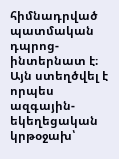հիմնադրված պատմական դպրոց-ինտերնատ է։ Այն ստեղծվել է որպես ազգային-եկեղեցական կրթօջախ՝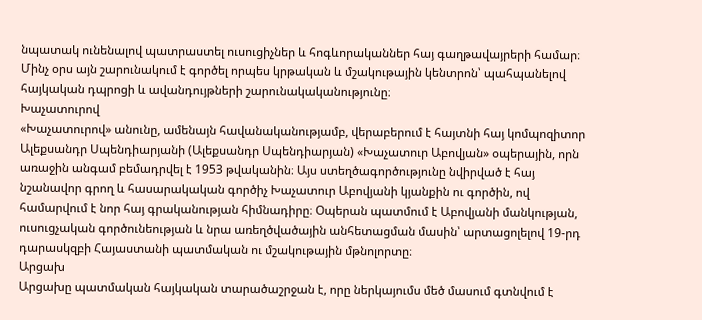նպատակ ունենալով պատրաստել ուսուցիչներ և հոգևորականներ հայ գաղթավայրերի համար։ Մինչ օրս այն շարունակում է գործել որպես կրթական և մշակութային կենտրոն՝ պահպանելով հայկական դպրոցի և ավանդույթների շարունակականությունը։
Խաչատուրով
«Խաչատուրով» անունը, ամենայն հավանականությամբ, վերաբերում է հայտնի հայ կոմպոզիտոր Ալեքսանդր Սպենդիարյանի (Ալեքսանդր Սպենդիարյան) «Խաչատուր Աբովյան» օպերային, որն առաջին անգամ բեմադրվել է 1953 թվականին։ Այս ստեղծագործությունը նվիրված է հայ նշանավոր գրող և հասարակական գործիչ Խաչատուր Աբովյանի կյանքին ու գործին, ով համարվում է նոր հայ գրականության հիմնադիրը։ Օպերան պատմում է Աբովյանի մանկության, ուսուցչական գործունեության և նրա առեղծվածային անհետացման մասին՝ արտացոլելով 19-րդ դարասկզբի Հայաստանի պատմական ու մշակութային մթնոլորտը։
Արցախ
Արցախը պատմական հայկական տարածաշրջան է, որը ներկայումս մեծ մասում գտնվում է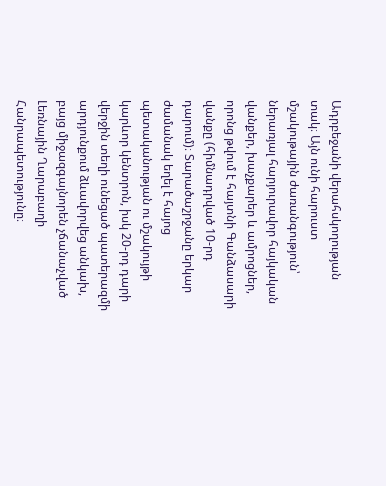Ադրբեջանի վերահսկողության տակ։ Այն ունի հարուստ մշակութային ժառանգություն՝ ներառյալ հարյուրավոր հայկական վանքեր, խաչքարեր և ամրոցներ, որոնց թվում է հայտնի Գանձասարի վանքը (հիմնադրված 10-րդ դարում)։ Տարածաշրջանը երկար ժամանակ եղել է հայոց պետականության ու մշակույթի կարևոր կենտրոն, իսկ 20-րդ դարի վերջին տեղի ունեցած պատերազմի արդյունքում ձևավորվեց անկախ, բայց միջազգայնորեն չճանաչված Լեռնային Ղարաբաղի Հանրապետությունը։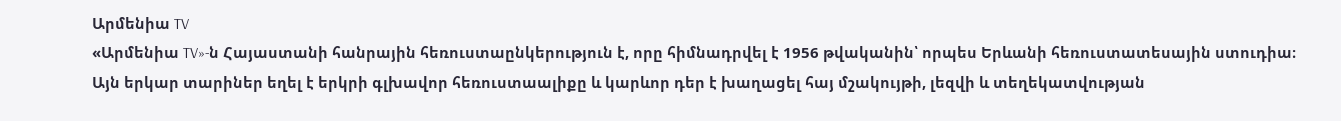Արմենիա TV
«Արմենիա TV»-ն Հայաստանի հանրային հեռուստաընկերություն է, որը հիմնադրվել է 1956 թվականին՝ որպես Երևանի հեռուստատեսային ստուդիա։ Այն երկար տարիներ եղել է երկրի գլխավոր հեռուստաալիքը և կարևոր դեր է խաղացել հայ մշակույթի, լեզվի և տեղեկատվության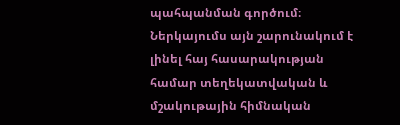պահպանման գործում։ Ներկայումս այն շարունակում է լինել հայ հասարակության համար տեղեկատվական և մշակութային հիմնական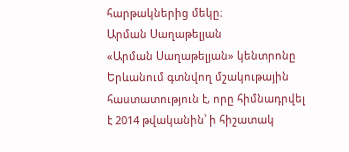հարթակներից մեկը։
Արման Սաղաթելյան
«Արման Սաղաթելյան» կենտրոնը Երևանում գտնվող մշակութային հաստատություն է, որը հիմնադրվել է 2014 թվականին՝ ի հիշատակ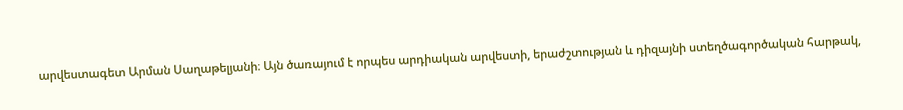արվեստագետ Արման Սաղաթելյանի։ Այն ծառայում է որպես արդիական արվեստի, երաժշտության և դիզայնի ստեղծագործական հարթակ,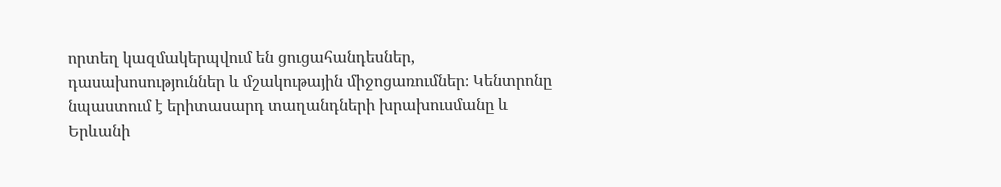որտեղ կազմակերպվում են ցուցահանդեսներ, դասախոսություններ և մշակութային միջոցառումներ։ Կենտրոնը նպաստում է երիտասարդ տաղանդների խրախուսմանը և Երևանի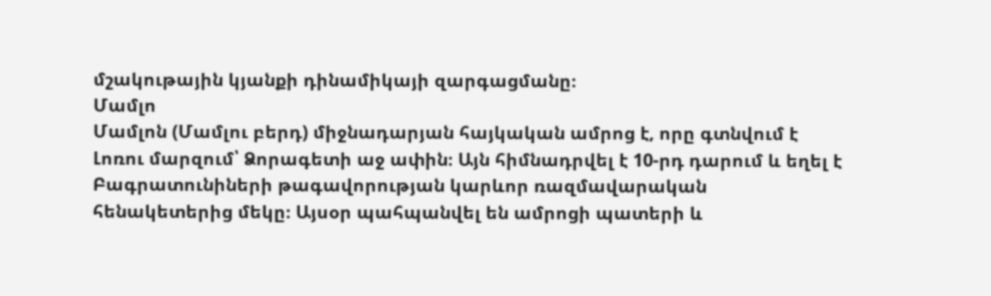մշակութային կյանքի դինամիկայի զարգացմանը։
Մամլո
Մամլոն (Մամլու բերդ) միջնադարյան հայկական ամրոց է, որը գտնվում է Լոռու մարզում՝ Ձորագետի աջ ափին։ Այն հիմնադրվել է 10-րդ դարում և եղել է Բագրատունիների թագավորության կարևոր ռազմավարական հենակետերից մեկը։ Այսօր պահպանվել են ամրոցի պատերի և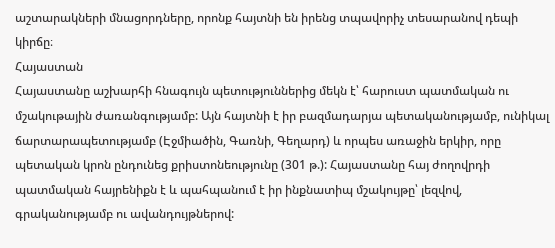աշտարակների մնացորդները, որոնք հայտնի են իրենց տպավորիչ տեսարանով դեպի կիրճը։
Հայաստան
Հայաստանը աշխարհի հնագույն պետություններից մեկն է՝ հարուստ պատմական ու մշակութային ժառանգությամբ: Այն հայտնի է իր բազմադարյա պետականությամբ, ունիկալ ճարտարապետությամբ (Էջմիածին, Գառնի, Գեղարդ) և որպես առաջին երկիր, որը պետական կրոն ընդունեց քրիստոնեությունը (301 թ.): Հայաստանը հայ ժողովրդի պատմական հայրենիքն է և պահպանում է իր ինքնատիպ մշակույթը՝ լեզվով, գրականությամբ ու ավանդույթներով: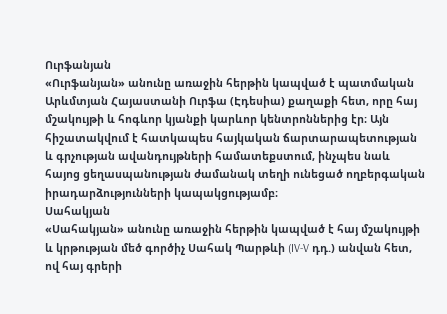Ուրֆանյան
«Ուրֆանյան» անունը առաջին հերթին կապված է պատմական Արևմտյան Հայաստանի Ուրֆա (Էդեսիա) քաղաքի հետ, որը հայ մշակույթի և հոգևոր կյանքի կարևոր կենտրոններից էր։ Այն հիշատակվում է հատկապես հայկական ճարտարապետության և գրչության ավանդույթների համատեքստում, ինչպես նաև հայոց ցեղասպանության ժամանակ տեղի ունեցած ողբերգական իրադարձությունների կապակցությամբ։
Սահակյան
«Սահակյան» անունը առաջին հերթին կապված է հայ մշակույթի և կրթության մեծ գործիչ Սահակ Պարթևի (IV-V դդ.) անվան հետ, ով հայ գրերի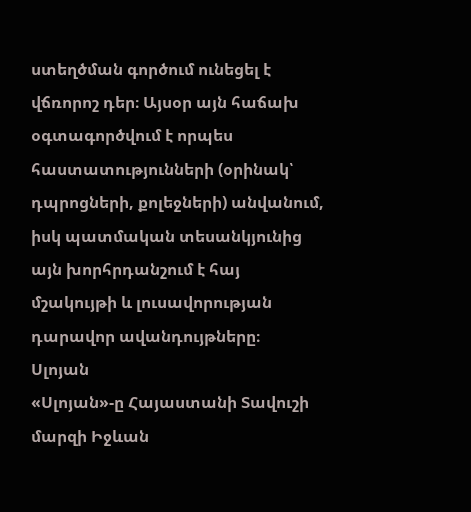ստեղծման գործում ունեցել է վճռորոշ դեր։ Այսօր այն հաճախ օգտագործվում է որպես հաստատությունների (օրինակ՝ դպրոցների, քոլեջների) անվանում, իսկ պատմական տեսանկյունից այն խորհրդանշում է հայ մշակույթի և լուսավորության դարավոր ավանդույթները։
Սլոյան
«Սլոյան»-ը Հայաստանի Տավուշի մարզի Իջևան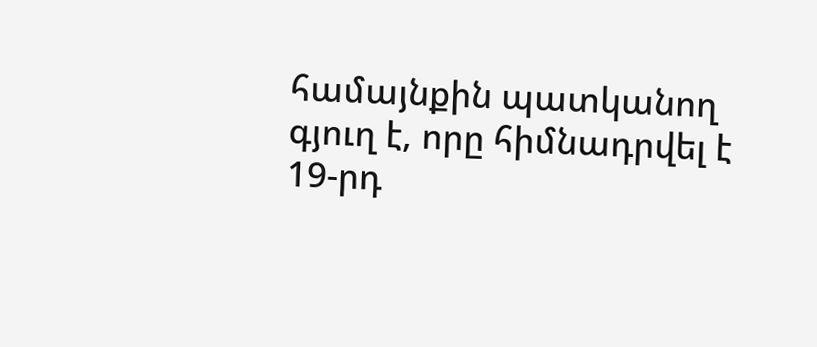համայնքին պատկանող գյուղ է, որը հիմնադրվել է 19-րդ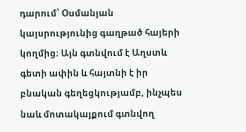դարում՝ Օսմանյան կայսրությունից գաղթած հայերի կողմից։ Այն գտնվում է Աղստև գետի ափին և հայտնի է իր բնական գեղեցկությամբ, ինչպես նաև մոտակայքում գտնվող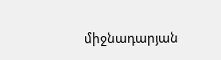միջնադարյան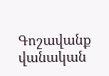Գոշավանք վանական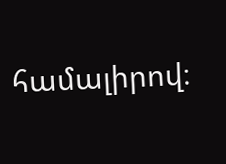համալիրով։